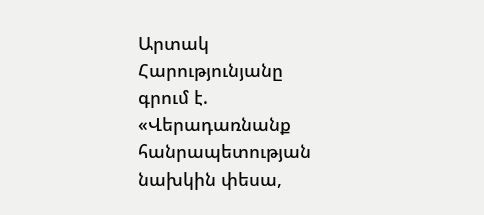Արտակ Հարությունյանը գրում է. «Վերադառնանք հանրապետության նախկին փեսա,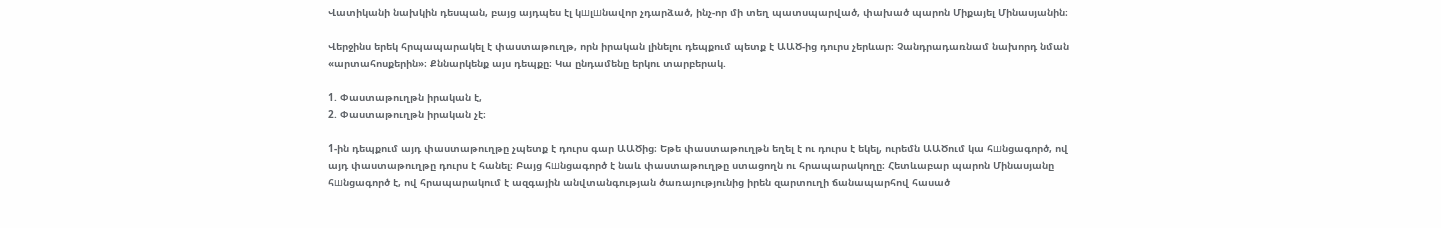Վատիկանի նախկին դեսպան, բայց այդպես էլ կшլшնավոր չդարձած, ինչ-որ մի տեղ պատսպարված, փախած պարոն Միքայել Մինասյանին։

Վերջինս երեկ հրպապարակել է փաստաթուղթ, որն իրական լինելու դեպքում պետք է ԱԱԾ-ից դուրս չերևար։ Չանդրադառնամ նախորդ նման «արտահոսքերին»։ Քննարկենք այս դեպքը։ Կա ընդամենը երկու տարբերակ.

1. Փաստաթուղթն իրական է,
2. Փաստաթուղթն իրական չէ։

1-ին դեպքում այդ փաստաթուղթը չպետք է դուրս գար ԱԱԾից։ Եթե փաստաթուղթն եղել է ու դուրս է եկել, ուրեմն ԱԱԾում կա հшնցագործ, ով այդ փաստաթուղթը դուրս է հանել։ Բայց հшնցագործ է նաև փաստաթուղթը ստացողն ու հրապարակողը։ Հետևաբար պարոն Մինասյանը հшնցագործ է, ով հրապարակում է ազգային անվտանգության ծառայությունից իրեն զարտուղի ճանապարհով հասած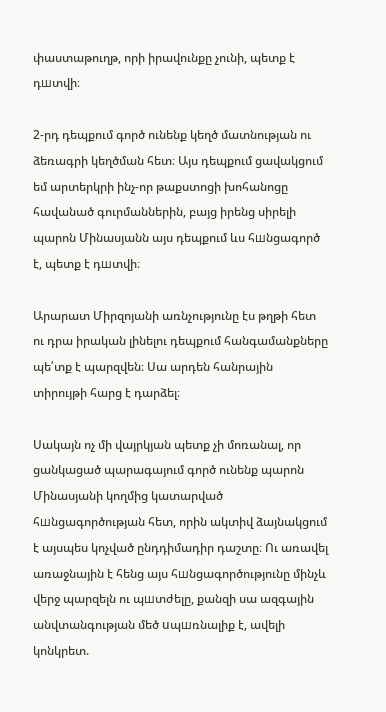փաստաթուղթ, որի իրավունքը չունի, պետք է դшտվի։

2-րդ դեպքում գործ ունենք կեղծ մատնության ու ձեռագրի կեղծման հետ։ Այս դեպքում ցավակցում եմ արտերկրի ինչ-որ թաքստոցի խոհանոցը հավանած գուրմաններին, բայց իրենց սիրելի պարոն Մինասյանն այս դեպքում ևս հшնցագործ է, պետք է դшտվի։

Արարատ Միրզոյանի առնչությունը էս թղթի հետ ու դրա իրական լինելու դեպքում հանգամանքները պե՛տք է պարզվեն։ Սա արդեն հանրային տիրույթի հարց է դարձել։

Սակայն ոչ մի վայրկյան պետք չի մոռանալ, որ ցանկացած պարագայում գործ ունենք պարոն Մինասյանի կողմից կատարված հшնցագործության հետ, որին ակտիվ ձայնակցում է այսպես կոչված ընդդիմադիր դաշտը։ Ու առավել առաջնային է հենց այս հшնցագործությունը մինչև վերջ պարզելն ու պшտժելը, քանզի սա ազգային անվտանգության մեծ uպшռնալիք է, ավելի կոնկրետ.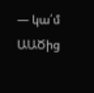— կա՛մ ԱԱԾից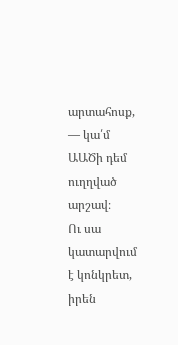արտահոսք,
— կա՛մ ԱԱԾի դեմ ուղղված արշավ։
Ու սա կատարվում է կոնկրետ, իրեն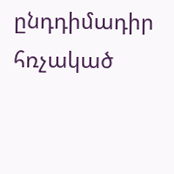ընդդիմադիր հռչակած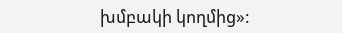խմբակի կողմից»: